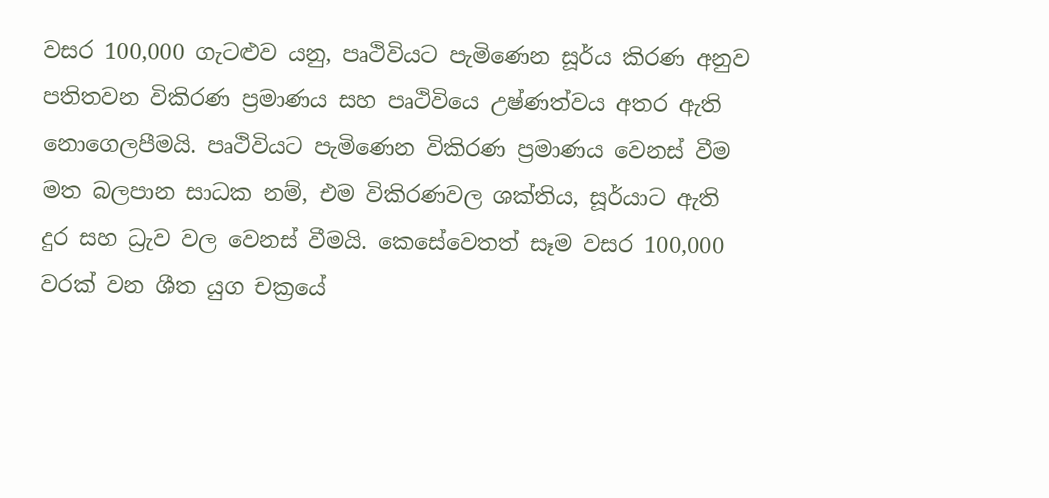වසර 100,000 ගැටළුව යනු, පෘථිවියට පැමිණෙන සූර්ය කිරණ අනුව පතිතවන විකිරණ ප්‍රමාණය සහ පෘථිවියෙ උෂ්ණත්වය අතර ඇති නොගෙලපීමයි. පෘථිවියට පැමිණෙන විකිරණ ප්‍රමාණය වෙනස් වීම මත බලපාන සාධක නම්, එම විකිරණවල ශක්තිය, සූර්යාට ඇති දුර සහ ධ්‍රැව වල වෙනස් වීමයි. කෙසේවෙතත් සෑම වසර 100,000 වරක් වන ශීත යුග චක්‍රයේ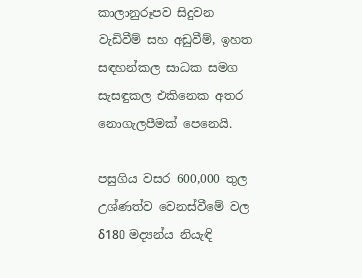කාලානුරූපව සිදුවන වැඩිවීම් සහ අඩුවීම්, ඉහත සඳහන්කල සාධක සමග සැසඳුකල එකිනෙක අතර නොගැලපීමක් පෙනෙයි.

පසුගිය වසර 600,000 තුල උශ්ණත්ව වෙනස්වීමේ වල δ18O මද්‍යන්ය නියැඳි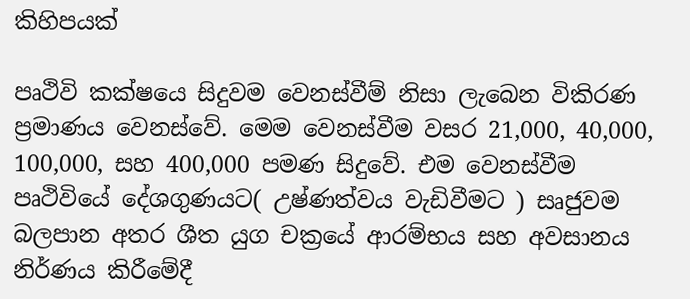කිහිපයක්

පෘථිවි කක්ෂයෙ සිදුවම වෙනස්වීම් නිසා ලැබෙන විකිරණ ප්‍රමාණය වෙනස්වේ. මෙම වෙනස්වීම වසර 21,000, 40,000, 100,000, සහ 400,000 පමණ සිදුවේ. එම වෙනස්වීම පෘථිවියේ දේශගුණයට( උෂ්ණත්වය වැඩිවීමට ) සෘජුවම බලපාන අතර ශීත යුග චක්‍රයේ ආරම්භය සහ අවසානය නිර්ණය කිරීමේදී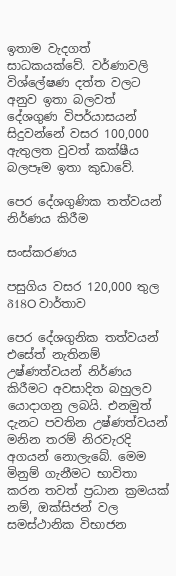ඉතාම වැදගත් සාධකයක්වේ. වර්ණාවලි විශ්ලේෂණ දත්ත වලට අනුව ඉතා බලවත් දේශගුණ විපර්යාසයන් සිදුවන්නේ වසර 100,000 ඇතුලත වුවත් කක්ෂීය බලපෑම ඉතා කුඩාවේ.

පෙර දේශගුණික තත්වයන් නිර්ණය කිරීම

සංස්කරණය

පසුගිය වසර 120,000 තුල δ18O වාර්තාව

පෙර දේශගුනික තත්වයන් එසේත් නැතිනම් උෂ්ණත්වයන් නිර්ණය කිරීමට අවසාදිත බහුලව යොදාගනු ලබයි. එනමුත් දැනට පවතින උෂ්ණත්වයන් මනින තරම් නිරවැරදි අගයන් නොලැබේ. මෙම මිනුම් ගැනීමට භාවිතා කරන තවත් ප්‍රධාන ක්‍රමයක් නම්, ඔක්සිජන් වල සමස්ථානික විභාජන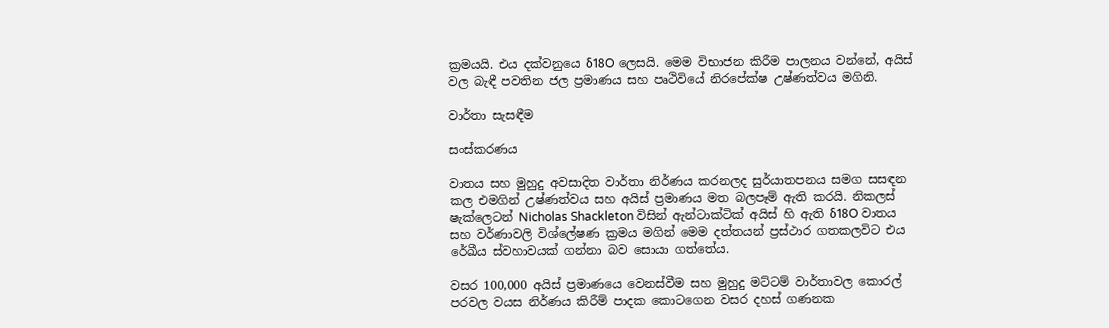ක්‍රමයයි. එය දක්වනුයෙ δ18O ලෙසයි. මෙම විභාජන කිරීම පාලනය වන්නේ, අයිස් වල බැඳී පවතින ජල ප්‍රමාණය සහ පෘථිවියේ නිරපේක්ෂ උෂ්ණත්වය මගිනි.

වාර්තා සැසඳීම

සංස්කරණය

වාතය සහ මුහුදු අවසාදිත වාර්තා නිර්ණය කරනලද සුර්යාතපනය සමග සසඳන කල එමගින් උෂ්ණත්වය සහ අයිස් ප්‍රමාණය මත බලපෑම් ඇති කරයි. නිකලස් ෂැක්ලෙටන් Nicholas Shackleton විසින් ඇන්ටාක්ටික් අයිස් හි ඇති δ18O වාතය සහ වර්ණාවලි විශ්ලේෂණ ක්‍රමය මගින් මෙම දත්තයන් ප්‍රස්ථාර ගතකලවිට එය රේඛීය ස්වහාවයක් ගන්නා බව සොයා ගත්තේය.

වසර 100,000 අයිස් ප්‍රමාණයෙ වෙනස්වීම සහ මුහුදු මට්ටම් වාර්තාවල කොරල් පරවල වයස නිර්ණය කිරීම් පාදක කොටගෙන වසර දහස් ගණනක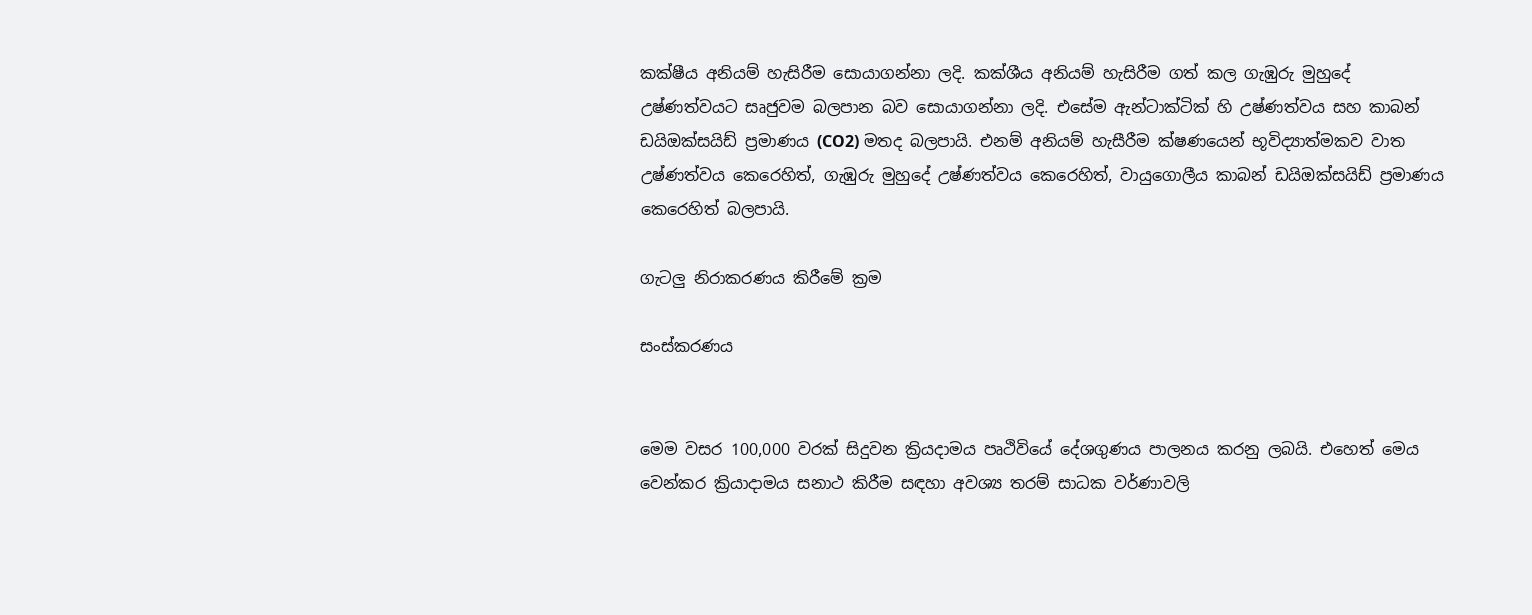කක්ෂීය අනියම් හැසිරීම සොයාගන්නා ලදි. කක්ශීය අනියම් හැසිරීම ගත් කල ගැඹුරු මුහුදේ උෂ්ණත්වයට සෘජුවම බලපාන බව සොයාගන්නා ලදි. එසේම ඇන්ටාක්ටික් හි උෂ්ණත්වය සහ කාබන් ඩයිඔක්සයිඩ් ප්‍රමාණය (CO2) මතද බලපායි. එනම් අනියම් හැසීරීම ක්ෂණයෙන් භූවිද්‍යාත්මකව වාත උෂ්ණත්වය කෙරෙහිත්, ගැඹුරු මුහුදේ උෂ්ණත්වය කෙරෙහිත්, වායුගොලීය කාබන් ඩයිඔක්සයිඩ් ප්‍රමාණය කෙරෙහිත් බලපායි.

ගැටලු නිරාකරණය කිරීමේ ක්‍රම

සංස්කරණය


මෙම වසර 100,000 වරක් සිදුවන ක්‍රියදාමය පෘථිවියේ දේශගුණය පාලනය කරනු ලබයි. එහෙත් මෙය වෙන්කර ක්‍රියාදාමය සනාථ කිරීම සඳහා අවශ්‍ය තරම් සාධක වර්ණාවලි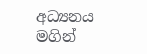අධ්‍යනය මගින්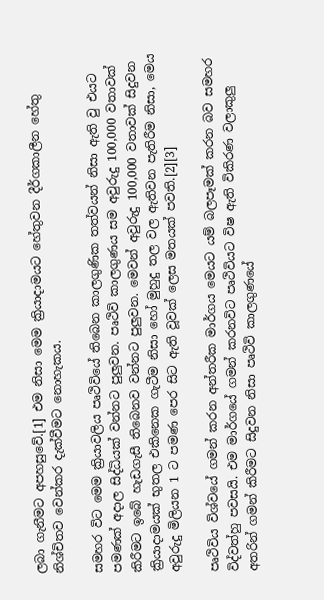ලබා ගැනීමට අපහසුවේ.[1] එම නිසා මෙම ක්‍රියාදාමයට හේතුවන දීර්ගකාලීන හේතු නිශ්චිතව වෙන්කර දැක්වීමට නොහැකය.

සමහර විට මෙම ක්‍රියාවලිය පෘථිවියේ තිබෙන කාලගුණික තත්වයන් නිසා ඇති වු එයට පමණක් අදාල සිද්ධියක් වන්නට පුලුවන. පෘථිවි කාලගුණය සම අවුරුදු 100,000 වතාවක් කිරීමට ඉබේ හැඩගැසී තිබෙනව වන්නට පුලුවන. මෙවන් අවුරුදු 100,000 වතාවක් සිදුවන ක්‍රියාදාමයක් භුතල එකිනෙක ගැටීම නිසා හෝ මුහුදු තල වල ඇතිවන පැතිරීම නිසා, මෙය අවුරුදු මිලියන 1 ට පමණ පෙර සිට ඇති වූවක් ලෙස මතයක් පවති.[2][3]

පෘථිවිය විශ්වයේ ගමන් කරන අන්තරීක මාර්ගය මෙයට යම් බලපෑමක් කරන බව සමහර විද්වත්හු පවසයි. එම මාර්ගයේ ගමන් කරනවිට පෘථිවියට විෂ ඇති විකිරණ වලාකුලු අතරින් ගමන් කිරීමට සිදුවන නිසා පෘථිවි කාලගුණයේ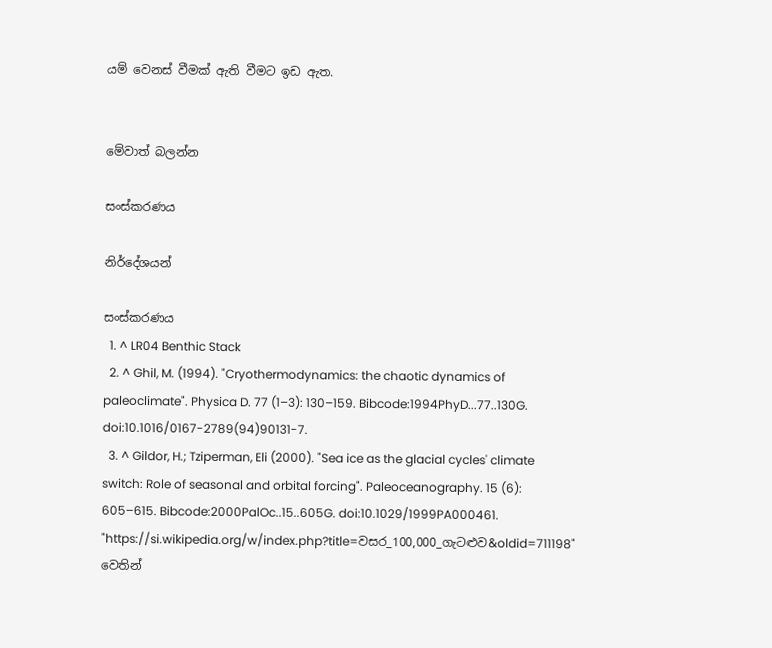යම් වෙනස් වීමක් ඇති වීමට ඉඩ ඇත.


මේවාත් බලන්න

සංස්කරණය

නිර්දේශයන්

සංස්කරණය
  1. ^ LR04 Benthic Stack
  2. ^ Ghil, M. (1994). "Cryothermodynamics: the chaotic dynamics of paleoclimate". Physica D. 77 (1–3): 130–159. Bibcode:1994PhyD...77..130G. doi:10.1016/0167-2789(94)90131-7.
  3. ^ Gildor, H.; Tziperman, Eli (2000). "Sea ice as the glacial cycles' climate switch: Role of seasonal and orbital forcing". Paleoceanography. 15 (6): 605–615. Bibcode:2000PalOc..15..605G. doi:10.1029/1999PA000461.
"https://si.wikipedia.org/w/index.php?title=වසර_100,000_ගැටළුව&oldid=711198" වෙතින්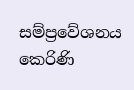සම්ප්‍රවේශනය කෙරිණි